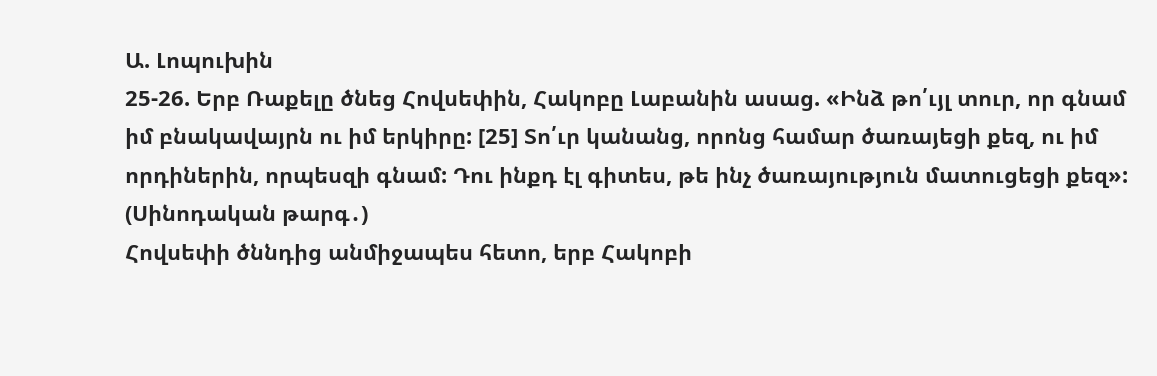Ա. Լոպուխին
25-26. Երբ Ռաքելը ծնեց Հովսեփին, Հակոբը Լաբանին ասաց. «Ինձ թո՛ւյլ տուր, որ գնամ իմ բնակավայրն ու իմ երկիրը: [25] Տո՛ւր կանանց, որոնց համար ծառայեցի քեզ, ու իմ որդիներին, որպեսզի գնամ: Դու ինքդ էլ գիտես, թե ինչ ծառայություն մատուցեցի քեզ»: (Սինոդական թարգ․)
Հովսեփի ծննդից անմիջապես հետո, երբ Հակոբի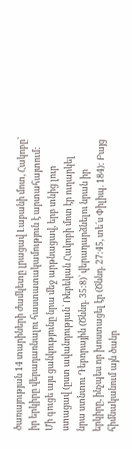ծառայության 14 տարիների ժամկետը լրացավ Լաբանի մոտ, Հակոբը՝ իր երկիրը վերադառնալու հաստատակամություն է արտահայտում: Մի գուցե այս ցանկությունը նրա մեջ արթնացավ, երբ տնից լուր ստացավ (ըստ ավանդության` Ռեբեկան Հակոբի մոտ էր ուղարկել նրա ստնտու Դեբորային (Ծննդ. 35:8)` վերադարձնելու նրան իր երկիրը, ինչպես որ խոստացել էր (Ծննդ. 27:45, տե´ս Փիլիպ. 184): Բայց հիմնականում այն ծանր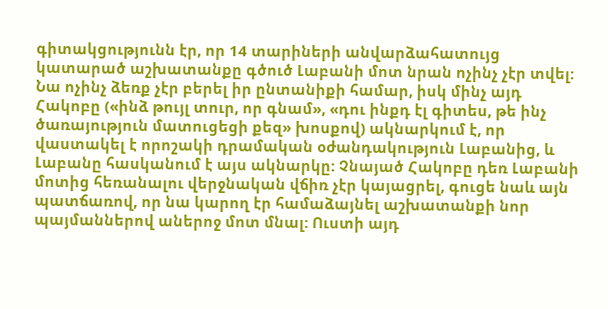գիտակցությունն էր, որ 14 տարիների անվարձահատույց կատարած աշխատանքը գծուծ Լաբանի մոտ նրան ոչինչ չէր տվել: Նա ոչինչ ձեռք չէր բերել իր ընտանիքի համար, իսկ մինչ այդ Հակոբը («ինձ թույլ տուր, որ գնամ», «դու ինքդ էլ գիտես, թե ինչ ծառայություն մատուցեցի քեզ» խոսքով) ակնարկում է, որ վաստակել է որոշակի դրամական օժանդակություն Լաբանից, և Լաբանը հասկանում է այս ակնարկը: Չնայած Հակոբը դեռ Լաբանի մոտից հեռանալու վերջնական վճիռ չէր կայացրել, գուցե նաև այն պատճառով, որ նա կարող էր համաձայնել աշխատանքի նոր պայմաններով աներոջ մոտ մնալ: Ուստի այդ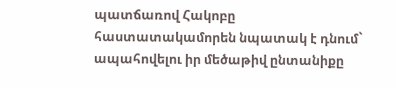պատճառով Հակոբը հաստատակամորեն նպատակ է դնում` ապահովելու իր մեծաթիվ ընտանիքը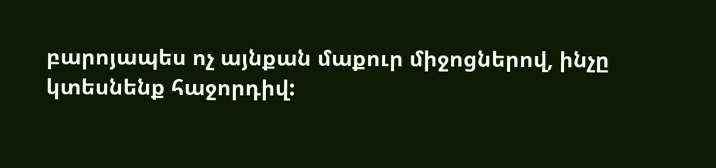բարոյապես ոչ այնքան մաքուր միջոցներով, ինչը կտեսնենք հաջորդիվ: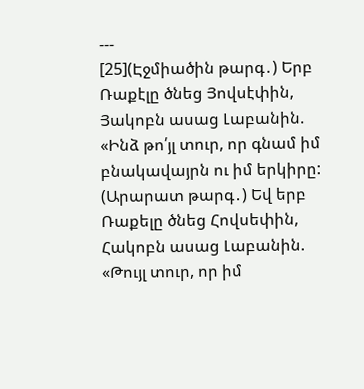---
[25](Էջմիածին թարգ․) Երբ Ռաքէլը ծնեց Յովսէփին, Յակոբն ասաց Լաբանին. «Ինձ թո՛յլ տուր, որ գնամ իմ բնակավայրն ու իմ երկիրը:
(Արարատ թարգ․) Եվ երբ Ռաքելը ծնեց Հովսեփին, Հակոբն ասաց Լաբանին. «Թույլ տուր, որ իմ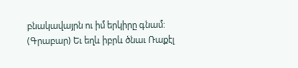բնակավայրն ու իմ երկիրը գնամ:
(Գրաբար) Եւ եղև իբրև ծնաւ Ռաքէլ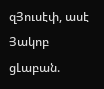զՅուսէփ, ասէ Յակոբ ցԼաբան.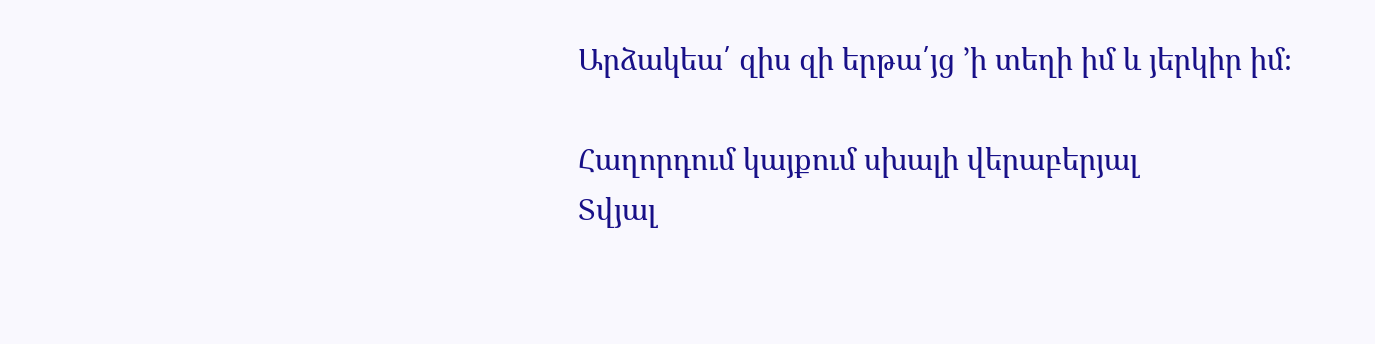Արձակեա՛ զիս զի երթա՛յց ՚ի տեղի իմ և յերկիր իմ։

Հաղորդում կայքում սխալի վերաբերյալ
Տվյալ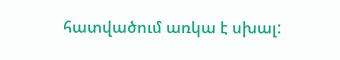հատվածում առկա է սխալ: